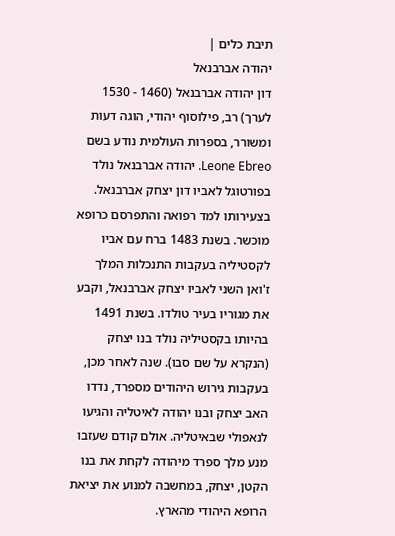תיבת כלים |
יהודה אברבנאל
דון יהודה אברבנאל (1460 - 1530 לערך) רב, פילוסוף יהודי, הוגה דעות ומשורר, בספרות העולמית נודע בשם Leone Ebreo. יהודה אברבנאל נולד בפורטוגל לאביו דון יצחק אברבנאל. בצעירותו למד רפואה והתפרסם כרופא מוכשר. בשנת 1483 ברח עם אביו לקסטיליה בעקבות התנכלות המלך ז'ואן השני לאביו יצחק אברבנאל, וקבע את מגוריו בעיר טולדו. בשנת 1491 בהיותו בקסטיליה נולד בנו יצחק (הנקרא על שם סבו). שנה לאחר מכן, בעקבות גירוש היהודים מספרד, נדדו האב יצחק ובנו יהודה לאיטליה והגיעו לנאפולי שבאיטליה. אולם קודם שעזבו מנע מלך ספרד מיהודה לקחת את בנו הקטן, יצחק, במחשבה למנוע את יציאת הרופא היהודי מהארץ.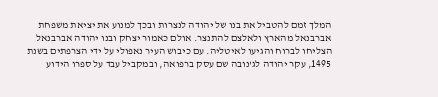המלך זמם להטביל את בנו של יהודה לנצרות ובכך למנוע את יציאת משפחת אברבנאל מהארץ ולאלצם להתנצר. אולם כאמור יצחק ובנו יהודה אברבנאל הצליחו לברוח והגיעו לאיטליה. עם כיבוש העיר נאפולי על ידי הצרפתים בשנת 1495, עקר יהודה לג'נובה שם עסק ברפואה, ובמקביל עבד על ספרו הידוע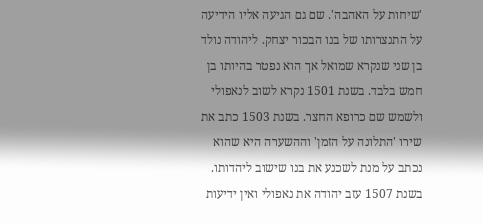'שיחות על האהבה'. שם גם הגיעה אליו הידיעה על התנצרותו של בנו הבכור יצחק. ליהודה נולד בן שני שנקרא שמואל אך הוא נפטר בהיותו בן חמש בלבד. בשנת 1501 נקרא לשוב לנאפולי ולשמש שם כרופא החצר. בשנת 1503 כתב את שירו 'התלונה על הזמן' וההשערה היא שהוא נכתב על מנת לשכנע את בנו שישוב ליהדותו. בשנת 1507 עזב יהודה את נאפולי ואין ידיעות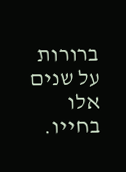ברורות על שנים אלו בחייו.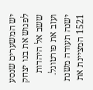יש המשערים שנסע לפגוש את בנו יצחק ששב אל היהדות ועזב את פורטוגל. ישנה תעודה משנת 1521 המציינת את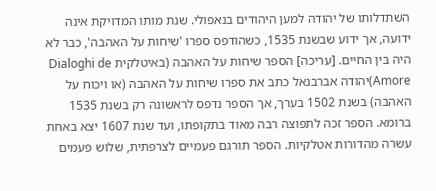השתדלותו של יהודה למען היהודים בנאפולי. שנת מותו המדויקת אינה ידועה, אך ידוע שבשנת 1535, כשהודפס ספרו 'שיחות על האהבה', כבר לא היה בין החיים. [עריכה] הספר שיחות על האהבה (באיטלקית Dialoghi de Amore)יהודה אברבנאל כתב את ספרו שיחות על האהבה (או ויכוח על האהבה) בשנת 1502 בערך, אך הספר נדפס לראשונה רק בשנת 1535 ברומא. הספר זכה לתפוצה רבה מאוד בתקופתו, ועד שנת 1607 יצא באחת עשרה מהדורות אטלקיות. הספר תורגם פעמיים לצרפתית, שלוש פעמים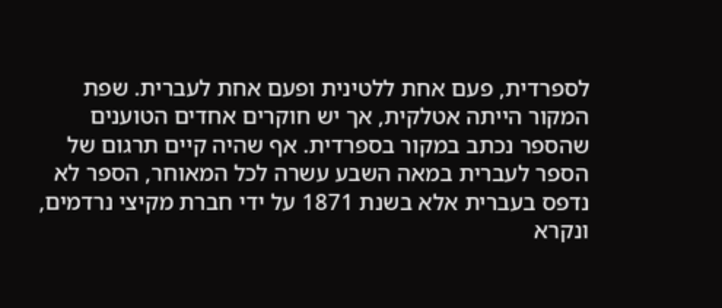לספרדית, פעם אחת ללטינית ופעם אחת לעברית. שפת המקור הייתה אטלקית, אך יש חוקרים אחדים הטוענים שהספר נכתב במקור בספרדית. אף שהיה קיים תרגום של הספר לעברית במאה השבע עשרה לכל המאוחר, הספר לא נדפס בעברית אלא בשנת 1871 על ידי חברת מקיצי נרדמים, ונקרא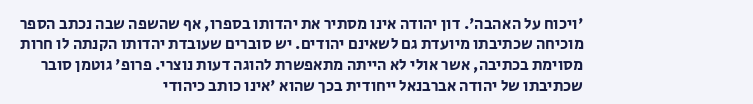'ויכוח על האהבה'. דון יהודה אינו מסתיר את יהדותו בספרו, אף שהשפה שבה נכתב הספר מוכיחה שכתיבתו מיועדת גם לשאינם יהודים. יש סוברים שעובדת יהדותו הקנתה לו חרות מסוימת בכתיבה, אשר אולי לא הייתה מתאפשרת להוגה דעות נוצרי. פרופ' גוטמן סובר שכתיבתו של יהודה אברבנאל ייחודית בכך שהוא 'אינו כותב כיהודי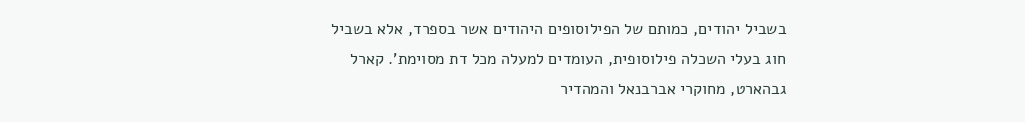בשביל יהודים, כמותם של הפילוסופים היהודים אשר בספרד, אלא בשביל חוג בעלי השכלה פילוסופית, העומדים למעלה מכל דת מסוימת'. קארל גבהארט, מחוקרי אברבנאל והמהדיר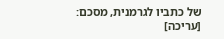של כתביו לגרמנית, מסכם:
[עריכה]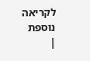לקריאה נוספת
|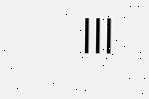|||